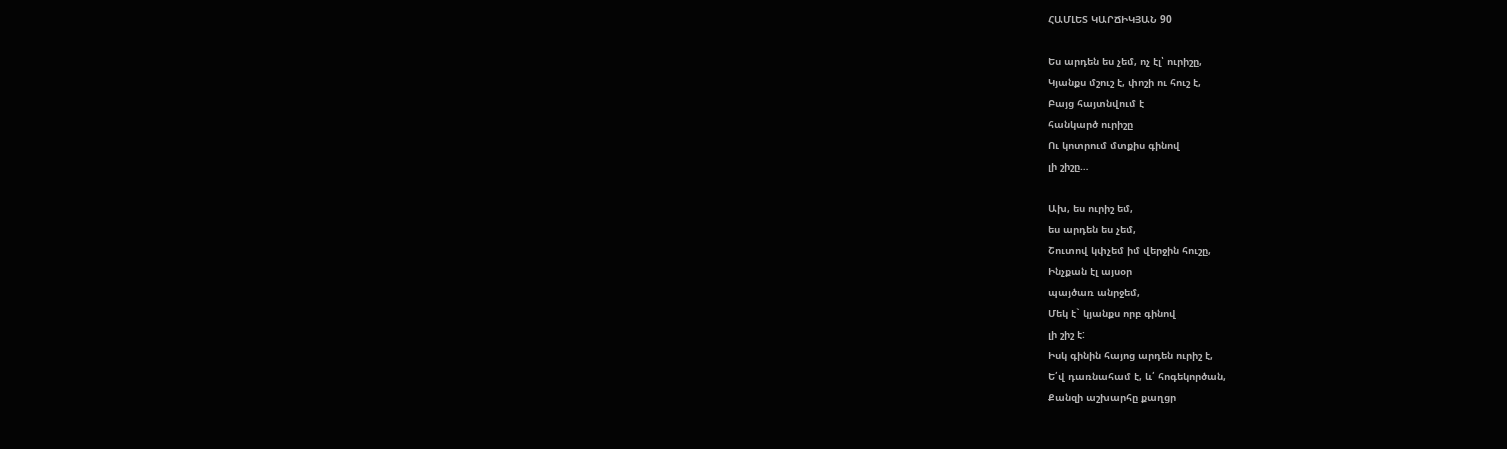ՀԱՄԼԵՏ ԿԱՐՃԻԿՅԱՆ 90

Ես արդեն ես չեմ, ոչ էլ՝ ուրիշը,
Կյանքս մշուշ է, փոշի ու հուշ է,
Բայց հայտնվում է
հանկարծ ուրիշը
Ու կոտրում մտքիս գինով
լի շիշը…

Ախ, ես ուրիշ եմ,
ես արդեն ես չեմ,
Շուտով կփչեմ իմ վերջին հուշը,
Ինչքան էլ այսօր
պայծառ անրջեմ,
Մեկ է` կյանքս որբ գինով
լի շիշ է:
Իսկ գինին հայոց արդեն ուրիշ է,
Ե՛վ դառնահամ է, և՛ հոգեկործան,
Քանզի աշխարհը քաղցր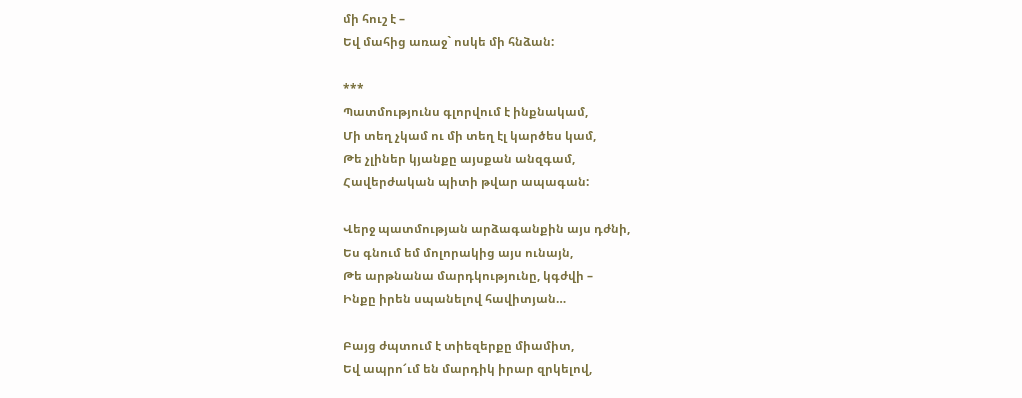մի հուշ է –
Եվ մահից առաջ` ոսկե մի հնձան:

***
Պատմությունս գլորվում է ինքնակամ,
Մի տեղ չկամ ու մի տեղ էլ կարծես կամ,
Թե չլիներ կյանքը այսքան անզգամ,
Հավերժական պիտի թվար ապագան:

Վերջ պատմության արձագանքին այս դժնի,
Ես գնում եմ մոլորակից այս ունայն,
Թե արթնանա մարդկությունը, կգժվի –
Ինքը իրեն սպանելով հավիտյան…

Բայց ժպտում է տիեզերքը միամիտ,
Եվ ապրո՜ւմ են մարդիկ իրար զրկելով,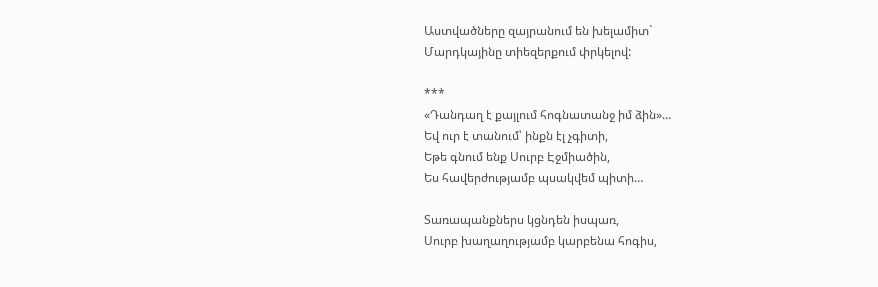Աստվածները զայրանում են խելամիտ`
Մարդկայինը տիեզերքում փրկելով:

***
«Դանդաղ է քայլում հոգնատանջ իմ ձին»…
Եվ ուր է տանում՝ ինքն էլ չգիտի,
Եթե գնում ենք Սուրբ Էջմիածին,
Ես հավերժությամբ պսակվեմ պիտի…

Տառապանքներս կցնդեն իսպառ,
Սուրբ խաղաղությամբ կարբենա հոգիս,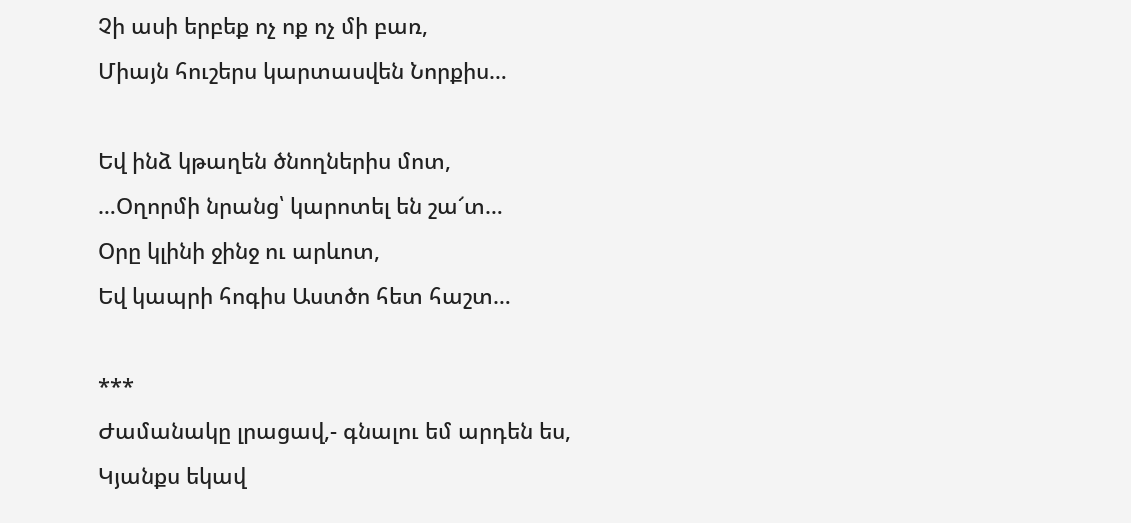Չի ասի երբեք ոչ ոք ոչ մի բառ,
Միայն հուշերս կարտասվեն Նորքիս…

Եվ ինձ կթաղեն ծնողներիս մոտ,
…Օղորմի նրանց՝ կարոտել են շա՜տ…
Օրը կլինի ջինջ ու արևոտ,
Եվ կապրի հոգիս Աստծո հետ հաշտ…

***
Ժամանակը լրացավ,- գնալու եմ արդեն ես,
Կյանքս եկավ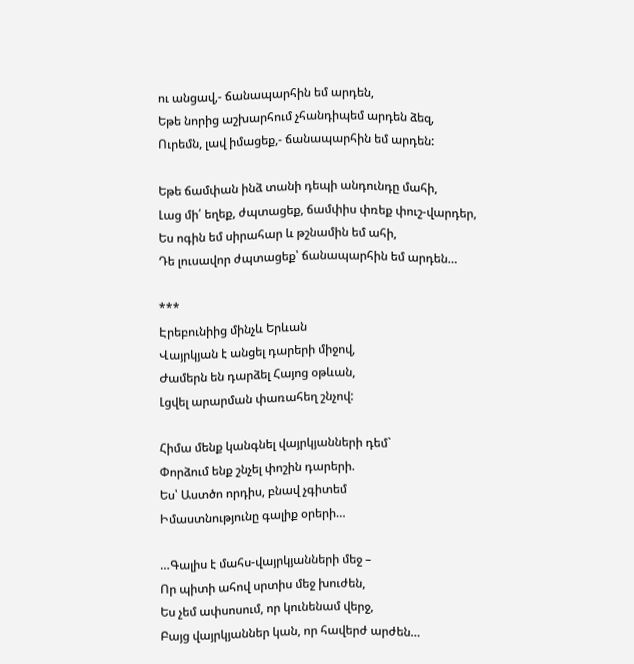ու անցավ,- ճանապարհին եմ արդեն,
Եթե նորից աշխարհում չհանդիպեմ արդեն ձեզ,
Ուրեմն, լավ իմացեք,- ճանապարհին եմ արդեն:

Եթե ճամփան ինձ տանի դեպի անդունդը մահի,
Լաց մի՛ եղեք, ժպտացեք, ճամփիս փռեք փուշ-վարդեր,
Ես ոգին եմ սիրահար և թշնամին եմ ահի,
Դե լուսավոր ժպտացեք՝ ճանապարհին եմ արդեն…

***
Էրեբունիից մինչև Երևան
Վայրկյան է անցել դարերի միջով,
Ժամերն են դարձել Հայոց օթևան,
Լցվել արարման փառահեղ շնչով:

Հիմա մենք կանգնել վայրկյանների դեմ`
Փորձում ենք շնչել փոշին դարերի.
Ես՝ Աստծո որդիս, բնավ չգիտեմ
Իմաստնությունը գալիք օրերի…

…Գալիս է մահս-վայրկյանների մեջ –
Որ պիտի ահով սրտիս մեջ խուժեն,
Ես չեմ ափսոսում, որ կունենամ վերջ,
Բայց վայրկյաններ կան, որ հավերժ արժեն…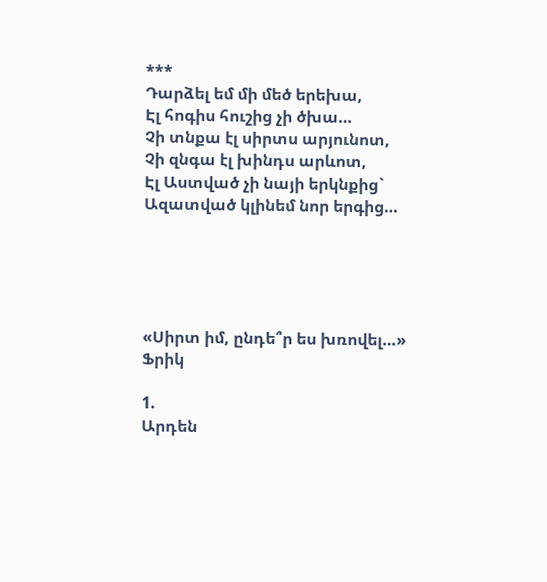***
Դարձել եմ մի մեծ երեխա,
Էլ հոգիս հուշից չի ծխա…
Չի տնքա էլ սիրտս արյունոտ,
Չի զնգա էլ խինդս արևոտ,
Էլ Աստված չի նայի երկնքից`
Ազատված կլինեմ նոր երգից…





«Սիրտ իմ, ընդե՞ր ես խռովել…»
Ֆրիկ

1.
Արդեն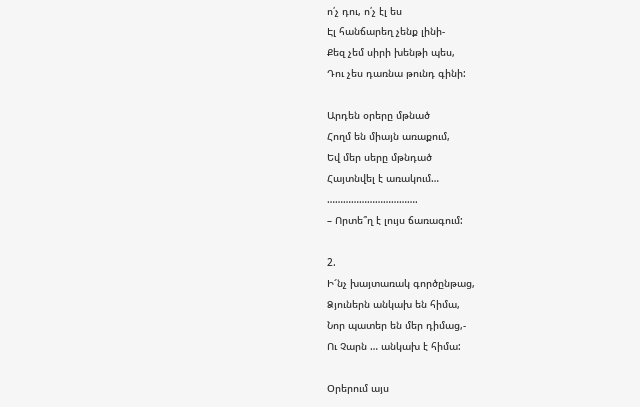ո՛չ դու, ո՛չ էլ ես
Էլ հանճարեղ չենք լինի-
Քեզ չեմ սիրի խենթի պես,
Դու չես դառնա թունդ գինի:

Արդեն օրերը մթնած
Հողմ են միայն առաքում,
Եվ մեր սերը մթնդած
Հայտնվել է առակում…
…………………………….
– Որտե՞ղ է լույս ճառագում:

2.
Ի՜նչ խայտառակ գործընթաց,
Ձյուներն անկախ են հիմա,
Նոր պատեր են մեր դիմաց,-
Ու Չարն … անկախ է հիմա:

Օրերում այս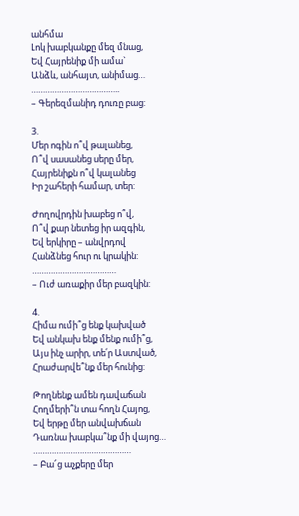անհմա
Լոկ խաբկանքը մեզ մնաց,
Եվ Հայրենիք մի ամա`
Անձև, անհայտ, անիմաց…
………………………………..
– Գերեզմանիդ դուռը բաց:

3.
Մեր ոգին ո՞վ թալանեց,
Ո՞վ սասանեց սերը մեր,
Հայրենիքն ո՞վ կալանեց
Իր շահերի համար, տեր:

Ժողովրդին խաբեց ո՞վ,
Ո՞վ քար նետեց իր ազգին,
Եվ երկիրը – անվրդով
Հանձնեց հուր ու կրակին:
………………………………
– Ուժ առաքիր մեր բազկին:

4.
Հիմա ումի՞ց ենք կախված
Եվ անկախ ենք մենք ումի՞ց,
Այս ինչ արիր, տե՛ր Աստված,
Հրաժարվե՞նք մեր հունից:

Թողնենք ամեն դավաճան
Հողմերի՞ն տա հողն Հայոց,
Եվ երթը մեր անվախճան
Դառնա խաբկա՞նք մի վայոց…
……………………………………
– Բա՜ց աչքերը մեր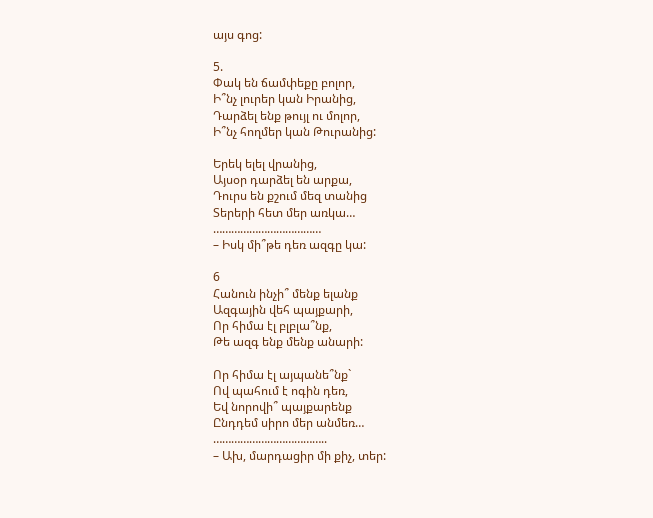այս գոց:

5.
Փակ են ճամփեքը բոլոր,
Ի՞նչ լուրեր կան Իրանից,
Դարձել ենք թույլ ու մոլոր,
Ի՞նչ հողմեր կան Թուրանից:

Երեկ ելել վրանից,
Այսօր դարձել են արքա,
Դուրս են քշում մեզ տանից
Տերերի հետ մեր առկա…
………………………………
– Իսկ մի՞թե դեռ ազգը կա:

6
Հանուն ինչի՞ մենք ելանք
Ազգային վեհ պայքարի,
Որ հիմա էլ բլբլա՞նք,
Թե ազգ ենք մենք անարի:

Որ հիմա էլ այպանե՞նք`
Ով պահում է ոգին դեռ,
Եվ նորովի՞ պայքարենք
Ընդդեմ սիրո մեր անմեռ…
………………………………..
– Ախ, մարդացիր մի քիչ, տեր: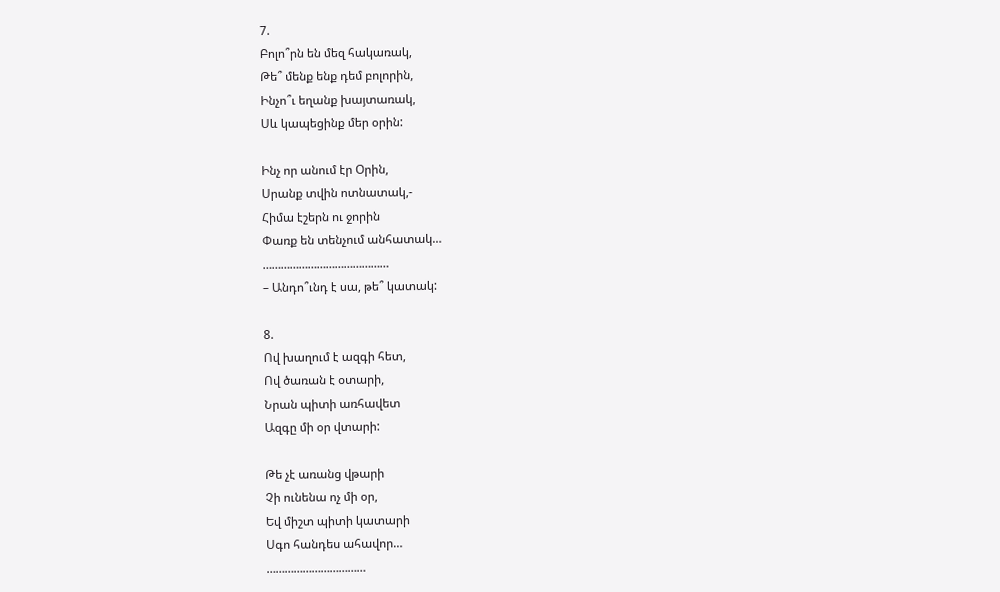7.
Բոլո՞րն են մեզ հակառակ,
Թե՞ մենք ենք դեմ բոլորին,
Ինչո՞ւ եղանք խայտառակ,
Սև կապեցինք մեր օրին:

Ինչ որ անում էր Օրին,
Սրանք տվին ոտնատակ,-
Հիմա էշերն ու ջորին
Փառք են տենչում անհատակ…
……………………………………
– Անդո՞ւնդ է սա, թե՞ կատակ:

8.
Ով խաղում է ազգի հետ,
Ով ծառան է օտարի,
Նրան պիտի առհավետ
Ազգը մի օր վտարի:

Թե չէ առանց վթարի
Չի ունենա ոչ մի օր,
Եվ միշտ պիտի կատարի
Սգո հանդես ահավոր…
……………………………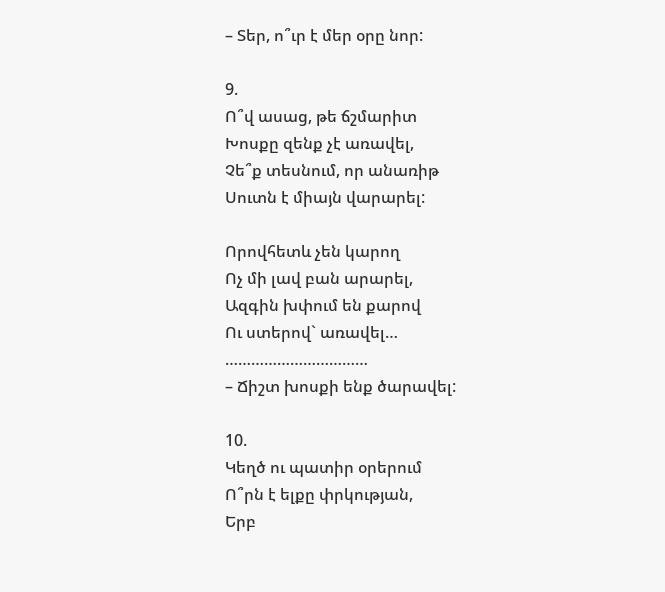– Տեր, ո՞ւր է մեր օրը նոր:

9.
Ո՞վ ասաց, թե ճշմարիտ
Խոսքը զենք չէ առավել,
Չե՞ք տեսնում, որ անառիթ
Սուտն է միայն վարարել:

Որովհետև չեն կարող
Ոչ մի լավ բան արարել,
Ազգին խփում են քարով
Ու ստերով` առավել…
……………………………
– Ճիշտ խոսքի ենք ծարավել:

10.
Կեղծ ու պատիր օրերում
Ո՞րն է ելքը փրկության,
Երբ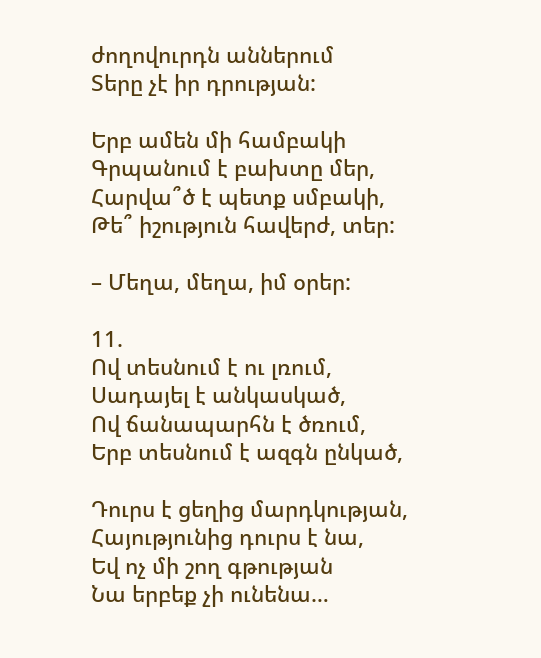ժողովուրդն աններում
Տերը չէ իր դրության:

Երբ ամեն մի համբակի
Գրպանում է բախտը մեր,
Հարվա՞ծ է պետք սմբակի,
Թե՞ իշություն հավերժ, տեր:

– Մեղա, մեղա, իմ օրեր:

11.
Ով տեսնում է ու լռում,
Սադայել է անկասկած,
Ով ճանապարհն է ծռում,
Երբ տեսնում է ազգն ընկած,

Դուրս է ցեղից մարդկության,
Հայությունից դուրս է նա,
Եվ ոչ մի շող գթության
Նա երբեք չի ունենա…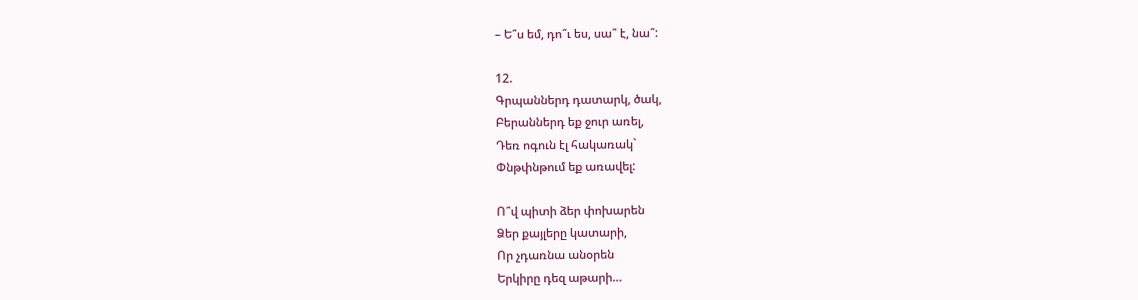– Ե՞ս եմ, դո՞ւ ես, սա՞ է, նա՞:

12.
Գրպաններդ դատարկ, ծակ,
Բերաններդ եք ջուր առել,
Դեռ ոգուն էլ հակառակ`
Փնթփնթում եք առավել:

Ո՞վ պիտի ձեր փոխարեն
Ձեր քայլերը կատարի,
Որ չդառնա անօրեն
Երկիրը դեզ աթարի…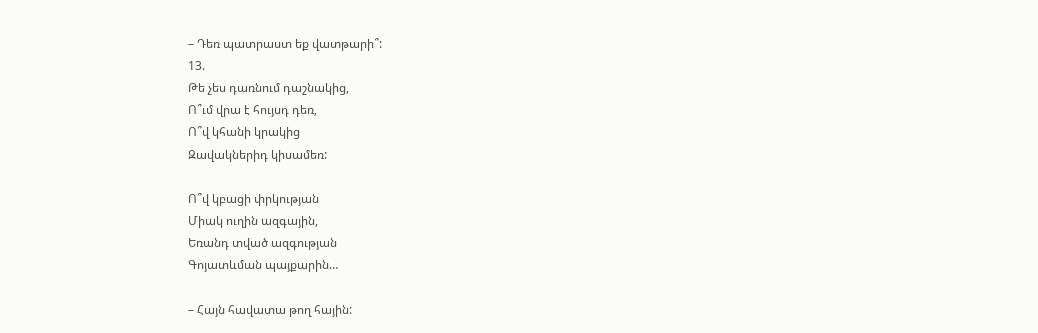– Դեռ պատրաստ եք վատթարի՞:
13.
Թե չես դառնում դաշնակից,
Ո՞ւմ վրա է հույսդ դեռ,
Ո՞վ կհանի կրակից
Զավակներիդ կիսամեռ:

Ո՞վ կբացի փրկության
Միակ ուղին ազգային,
Եռանդ տված ազգության
Գոյատևման պայքարին…

– Հայն հավատա թող հային: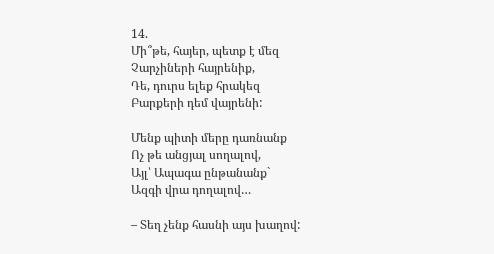14.
Մի՞թե, հայեր, պետք է մեզ
Չարչիների հայրենիք,
Դե, դուրս ելեք հրակեզ
Բարքերի դեմ վայրենի:

Մենք պիտի մերը դառնանք
Ոչ թե անցյալ սողալով,
Այլ՝ Ապագա ընթանանք`
Ազգի վրա դողալով…

– Տեղ չենք հասնի այս խաղով: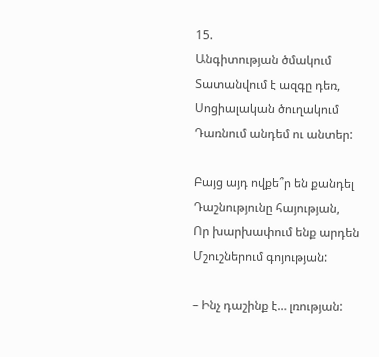15.
Անգիտության ծմակում
Տատանվում է ազգը դեռ,
Սոցիալական ծուղակում
Դառնում անդեմ ու անտեր:

Բայց այդ ովքե՞ր են քանդել
Դաշնությունը հայության,
Որ խարխափում ենք արդեն
Մշուշներում գոյության:

– Ինչ դաշինք է… լռության: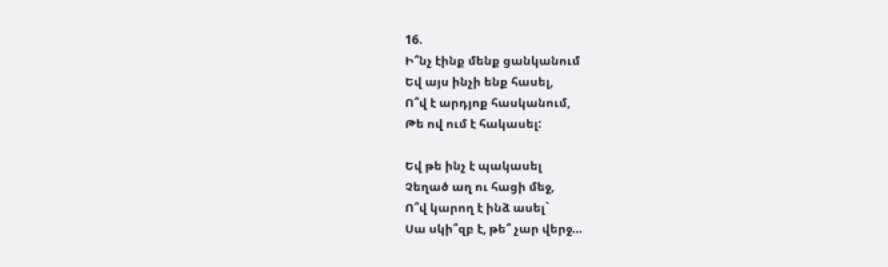16.
Ի՞նչ էինք մենք ցանկանում
Եվ այս ինչի ենք հասել,
Ո՞վ է արդյոք հասկանում,
Թե ով ում է հակասել:

Եվ թե ինչ է պակասել
Չեղած աղ ու հացի մեջ,
Ո՞վ կարող է ինձ ասել`
Սա սկի՞զբ է, թե՞ չար վերջ…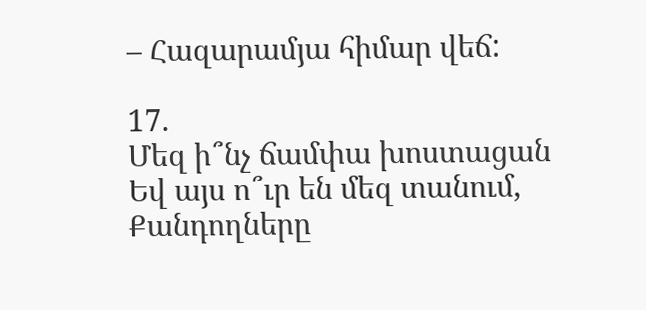– Հազարամյա հիմար վեճ:

17.
Մեզ ի՞նչ ճամփա խոստացան
Եվ այս ո՞ւր են մեզ տանում,
Քանդողները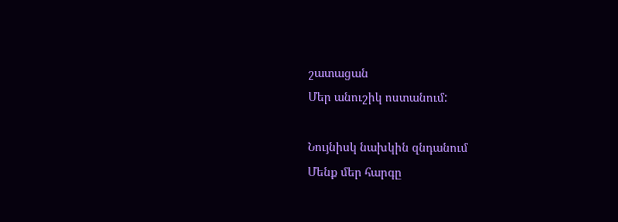շատացան
Մեր անուշիկ ոստանում:

Նույնիսկ նախկին զնդանում
Մենք մեր հարգը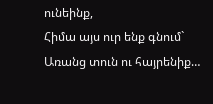ունեինք,
Հիմա այս ուր ենք գնում`
Առանց տուն ու հայրենիք…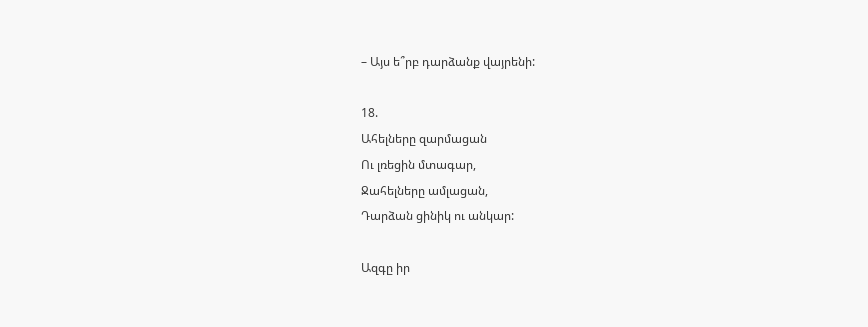– Այս ե՞րբ դարձանք վայրենի:

18.
Ահելները զարմացան
Ու լռեցին մտագար,
Ջահելները ամլացան,
Դարձան ցինիկ ու անկար:

Ազգը իր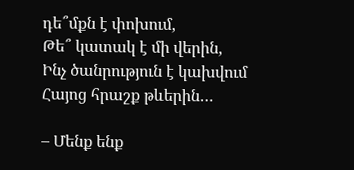դե՞մքն է փոխում,
Թե՞ կատակ է մի վերին,
Ինչ ծանրություն է կախվում
Հայոց հրաշք թևերին…

– Մենք ենք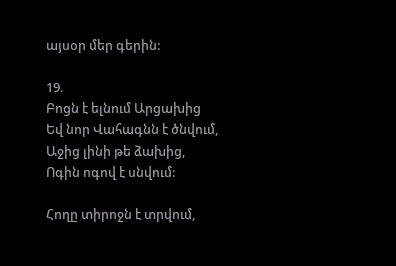այսօր մեր գերին:

19.
Բոցն է ելնում Արցախից
Եվ նոր Վահագնն է ծնվում,
Աջից լինի թե ձախից,
Ոգին ոգով է սնվում:

Հողը տիրոջն է տրվում,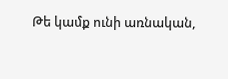Թե կամք ունի առնական,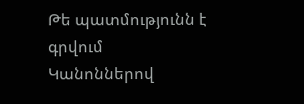Թե պատմությունն է գրվում
Կանոններով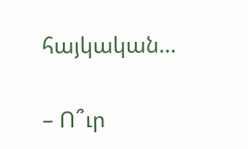հայկական…

– Ո՞ւր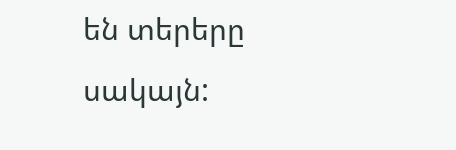են տերերը սակայն: